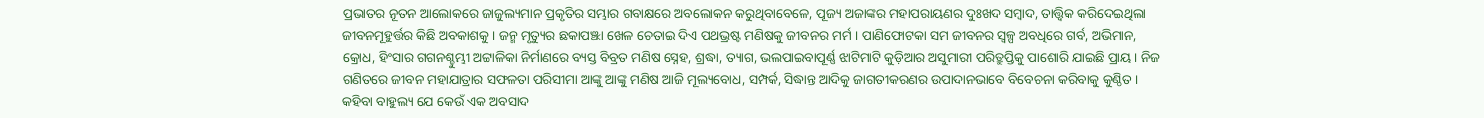ପ୍ରଭାତର ନୂତନ ଆଲୋକରେ ଜାଜୁଲ୍ୟମାନ ପ୍ରକୃତିର ସମ୍ଭାର ଗବାକ୍ଷରେ ଅବଲୋକନ କରୁଥିବାବେଳେ, ପୂଜ୍ୟ ଅଜାଙ୍କର ମହାପରାୟଣର ଦୁଃଖଦ ସମ୍ବାଦ, ତାତ୍ତ୍ୱିକ କରିଦେଇଥିଲା ଜୀବନମୂହୁର୍ତ୍ତର କିଛି ଅବକାଶକୁ । ଜନ୍ମ ମୃତ୍ୟୁର ଛକାପଞ୍ଝା ଖେଳ ଚେତାଇ ଦିଏ ପଥଭ୍ରଷ୍ଟ ମଣିଷକୁ ଜୀବନର ମର୍ମ । ପାଣିଫୋଟକା ସମ ଜୀବନର ସ୍ୱଳ୍ପ ଅବଧିରେ ଗର୍ବ, ଅଭିମାନ, କ୍ରୋଧ, ହିଂସାର ଗଗନଶ୍ଚୁମ୍ଭୀ ଅଟ୍ଟାଳିକା ନିର୍ମାଣରେ ବ୍ୟସ୍ତ ବିବ୍ରତ ମଣିଷ ସ୍ନେହ, ଶ୍ରଦ୍ଧା, ତ୍ୟାଗ, ଭଲପାଇବାପୂର୍ଣ୍ଣ ଝାଟିମାଟି କୁଡ଼ିଆର ଅସୁମାରୀ ପରିତ୍ରୁପ୍ତିକୁ ପାଶୋରି ଯାଇଛି ପ୍ରାୟ । ନିଜ ଗଣିତରେ ଜୀବନ ମହାଯାତ୍ରାର ସଫଳତା ପରିସୀମା ଆଙ୍କୁ ଆଙ୍କୁ ମଣିଷ ଆଜି ମୂଲ୍ୟବୋଧ, ସମ୍ପର୍କ, ସିଦ୍ଧାନ୍ତ ଆଦିକୁ ଜାଗତୀକରଣର ଉପାଦାନଭାବେ ବିବେଚନା କରିବାକୁ କୁଣ୍ଠିତ । କହିବା ବାହୁଲ୍ୟ ଯେ କେଉଁ ଏକ ଅବସାଦ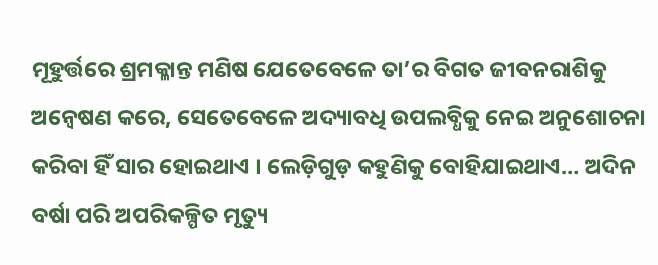ମୂହୁର୍ତ୍ତରେ ଶ୍ରମକ୍ଳାନ୍ତ ମଣିଷ ଯେତେବେଳେ ତା’ର ବିଗତ ଜୀବନରାଶିକୁ ଅନ୍ୱେଷଣ କରେ, ସେତେବେଳେ ଅଦ୍ୟାବଧି ଉପଲବ୍ଧିକୁ ନେଇ ଅନୁଶୋଚନା କରିବା ହିଁ ସାର ହୋଇଥାଏ । ଲେଡ଼ିଗୁଡ଼ କହୁଣିକୁ ବୋହିଯାଇଥାଏ… ଅଦିନ ବର୍ଷା ପରି ଅପରିକଳ୍ପିତ ମୃତ୍ୟୁ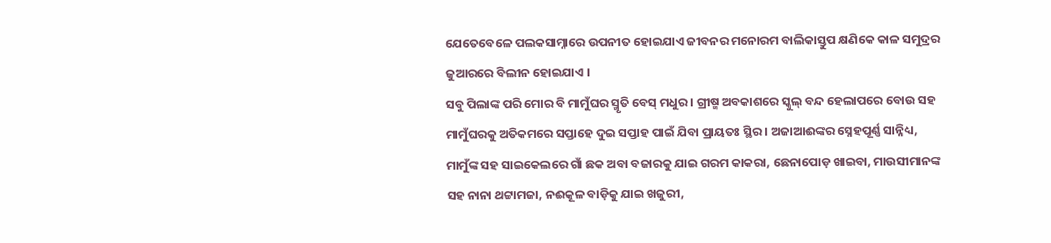ଯେତେବେଳେ ପଲକସାମ୍ନାରେ ଉପନୀତ ହୋଇଯାଏ ଜୀବନର ମନୋରମ ବାଲିକାସ୍ତୁପ କ୍ଷଣିକେ କାଳ ସମୁଦ୍ରର ଜୁଆରରେ ବିଲୀନ ହୋଇଯାଏ ।
ସବୁ ପିଲାଙ୍କ ପରି ମୋର ବି ମାମୁଁଘର ସ୍ମୃତି ବେସ୍ ମଧୁର । ଗ୍ରୀଷ୍ମ ଅବକାଶରେ ସ୍କୁଲ୍ ବନ୍ଦ ହେଲାପରେ ବୋଉ ସହ ମାମୁଁଘରକୁ ଅତିକମରେ ସପ୍ତାହେ ଦୁଇ ସପ୍ତାହ ପାଇଁ ଯିବା ପ୍ରାୟତଃ ସ୍ଥିର । ଅଜାଆଈଙ୍କର ସ୍ନେହପୂର୍ଣ୍ଣ ସାନ୍ନିଧ୍ୟ, ମାମୁଁଙ୍କ ସହ ସାଇକେଲରେ ଗାଁ ଛକ ଅବା ବଜାରକୁ ଯାଇ ଗରମ କାକରା, ଛେନାପୋଡ଼ ଖାଇବା, ମାଉସୀମାନଙ୍କ ସହ ନାନା ଥଟ୍ଟାମଜା, ନଈକୂଳ ବାଡ଼ିକୁ ଯାଇ ଖଜୁରୀ,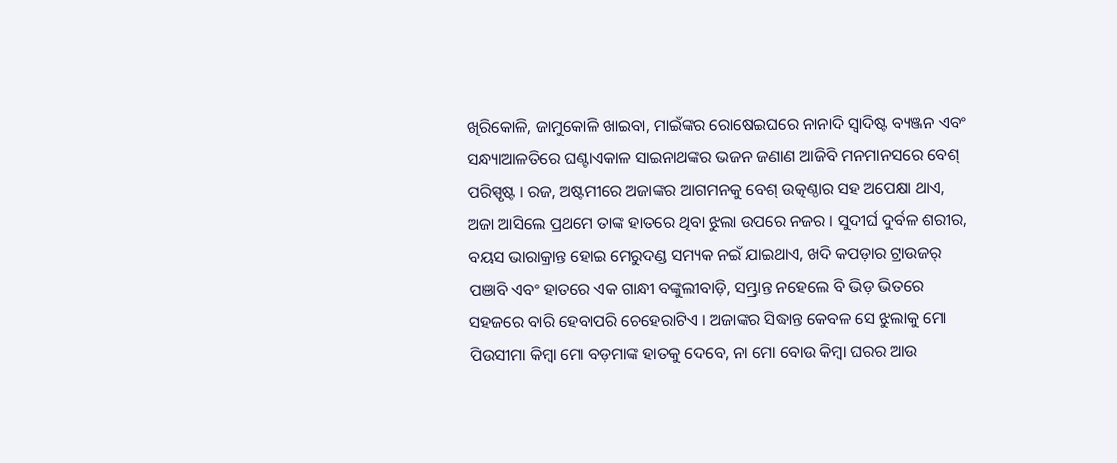ଖିରିକୋଳି, ଜାମୁକୋଳି ଖାଇବା, ମାଇଁଙ୍କର ରୋଷେଇଘରେ ନାନାଦି ସ୍ୱାଦିଷ୍ଟ ବ୍ୟଞ୍ଜନ ଏବଂ ସନ୍ଧ୍ୟାଆଳତିରେ ଘଣ୍ଟାଏକାଳ ସାଇନାଥଙ୍କର ଭଜନ ଜଣାଣ ଆଜିବି ମନମାନସରେ ବେଶ୍ ପରିସ୍ପୃଷ୍ଟ । ରଜ, ଅଷ୍ଟମୀରେ ଅଜାଙ୍କର ଆଗମନକୁ ବେଶ୍ ଉତ୍କଣ୍ଠାର ସହ ଅପେକ୍ଷା ଥାଏ, ଅଜା ଆସିଲେ ପ୍ରଥମେ ତାଙ୍କ ହାତରେ ଥିବା ଝୁଲା ଉପରେ ନଜର । ସୁଦୀର୍ଘ ଦୁର୍ବଳ ଶରୀର, ବୟସ ଭାରାକ୍ରାନ୍ତ ହୋଇ ମେରୁଦଣ୍ଡ ସମ୍ୟକ ନଇଁ ଯାଇଥାଏ, ଖଦି କପଡ଼ାର ଟ୍ରାଉଜର୍ ପଞାବି ଏବଂ ହାତରେ ଏକ ଗାନ୍ଧୀ ବଙ୍କୁଲୀବାଡ଼ି, ସମ୍ଭ୍ରାନ୍ତ ନହେଲେ ବି ଭିଡ଼ ଭିତରେ ସହଜରେ ବାରି ହେବାପରି ଚେହେରାଟିଏ । ଅଜାଙ୍କର ସିଦ୍ଧାନ୍ତ କେବଳ ସେ ଝୁଲାକୁ ମୋ ପିଉସୀମା କିମ୍ବା ମୋ ବଡ଼ମାଙ୍କ ହାତକୁ ଦେବେ, ନା ମୋ ବୋଉ କିମ୍ବା ଘରର ଆଉ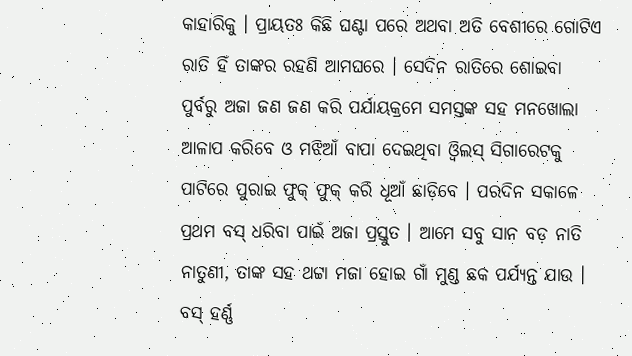କାହାରିକୁ । ପ୍ରାୟତଃ କିଛି ଘଣ୍ଟା ପରେ ଅଥବା ଅତି ବେଶୀରେ ଗୋଟିଏ ରାତି ହିଁ ତାଙ୍କର ରହଣି ଆମଘରେ । ସେଦିନ ରାତିରେ ଶୋଇବା ପୁର୍ବରୁ ଅଜା ଜଣ ଜଣ କରି ପର୍ଯାୟକ୍ରମେ ସମସ୍ତଙ୍କ ସହ ମନଖୋଲା ଆଳାପ କରିବେ ଓ ମଝିଆଁ ବାପା ଦେଇଥିବା ଓ୍ୱିଲସ୍ ସିଗାରେଟକୁ ପାଟିରେ ପୁରାଇ ଫୁକ୍ ଫୁକ୍ କରି ଧୂଆଁ ଛାଡ଼ିବେ । ପରଦିନ ସକାଳେ ପ୍ରଥମ ବସ୍ ଧରିବା ପାଇଁ ଅଜା ପ୍ରସ୍ତୁତ । ଆମେ ସବୁ ସାନ ବଡ଼ ନାତି ନାତୁଣୀ, ତାଙ୍କ ସହ ଥଟ୍ଟା ମଜା ହୋଇ ଗାଁ ମୁଣ୍ଡ ଛକ ପର୍ଯ୍ୟନ୍ତ ଯାଉ । ବସ୍ ହର୍ଣ୍ଣ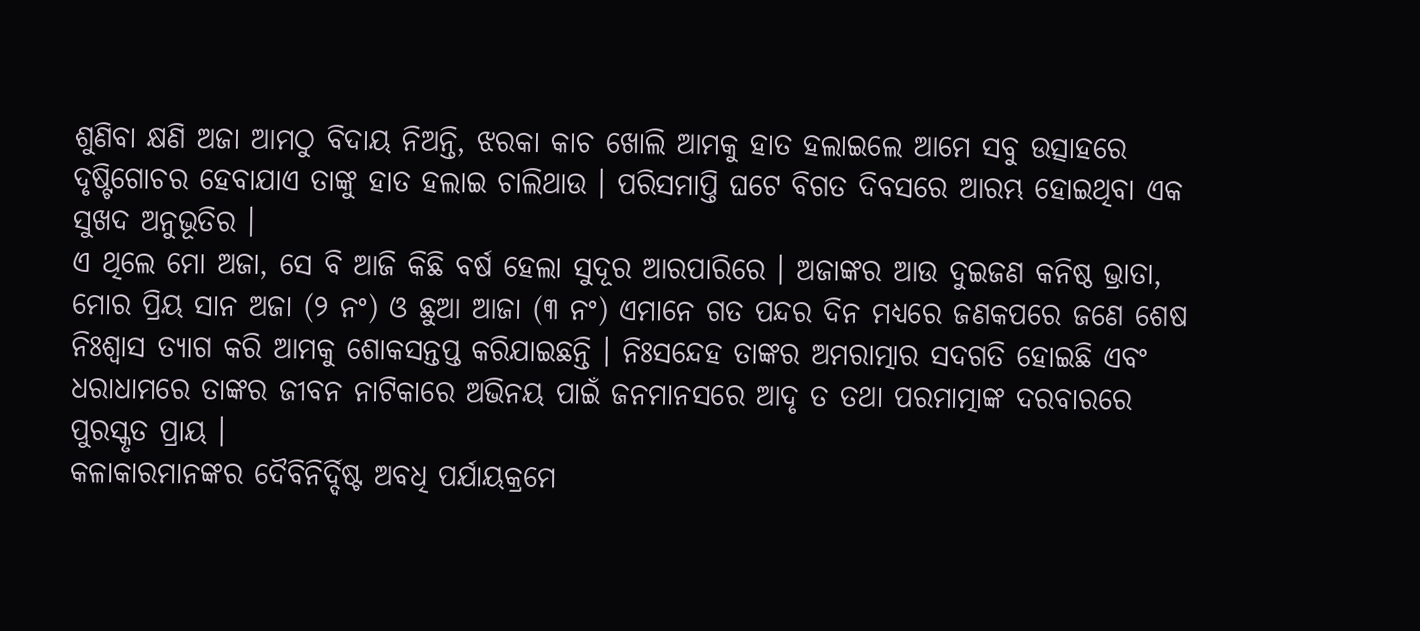ଶୁଣିବା କ୍ଷଣି ଅଜା ଆମଠୁ ବିଦାୟ ନିଅନ୍ତି, ଝରକା କାଚ ଖୋଲି ଆମକୁ ହାତ ହଲାଇଲେ ଆମେ ସବୁ ଉତ୍ସାହରେ ଦୃଷ୍ଟିଗୋଚର ହେବାଯାଏ ତାଙ୍କୁ ହାତ ହଲାଇ ଚାଲିଥାଉ । ପରିସମାପ୍ତି ଘଟେ ବିଗତ ଦିବସରେ ଆରମ୍ଭ ହୋଇଥିବା ଏକ ସୁଖଦ ଅନୁଭୂତିର ।
ଏ ଥିଲେ ମୋ ଅଜା, ସେ ବି ଆଜି କିଛି ବର୍ଷ ହେଲା ସୁଦୂର ଆରପାରିରେ । ଅଜାଙ୍କର ଆଉ ଦୁଇଜଣ କନିଷ୍ଠ ଭ୍ରାତା, ମୋର ପ୍ରିୟ ସାନ ଅଜା (୨ ନଂ) ଓ ଛୁଆ ଆଜା (୩ ନଂ) ଏମାନେ ଗତ ପନ୍ଦର ଦିନ ମଧ୍ୟରେ ଜଣକପରେ ଜଣେ ଶେଷ ନିଃଶ୍ୱାସ ତ୍ୟାଗ କରି ଆମକୁ ଶୋକସନ୍ତପ୍ତ କରିଯାଇଛନ୍ତି । ନିଃସନ୍ଦେହ ତାଙ୍କର ଅମରାତ୍ମାର ସଦଗତି ହୋଇଛି ଏବଂ ଧରାଧାମରେ ତାଙ୍କର ଜୀବନ ନାଟିକାରେ ଅଭିନୟ ପାଇଁ ଜନମାନସରେ ଆଦୃ ତ ତଥା ପରମାତ୍ମାଙ୍କ ଦରବାରରେ ପୁରସ୍କୃତ ପ୍ରାୟ ।
କଳାକାରମାନଙ୍କର ଦୈବିନିର୍ଦ୍ଦିଷ୍ଟ ଅବଧି ପର୍ଯାୟକ୍ରମେ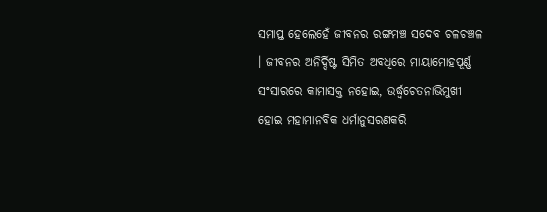ସମାପ୍ତ ହେଲେହେଁ ଜୀବନର ରଙ୍ଗମଞ୍ଚ ସଦେବ ଚଳଚଞ୍ଚଳ । ଜୀବନର ଅନିର୍ଦ୍ଦିଷ୍ଟ ସିମିତ ଅବଧିରେ ମାୟାମୋହପୂର୍ଣ୍ଣ ସଂସାରରେ କାମାସକ୍ତ ନହୋଇ, ଉର୍ଦ୍ଧ୍ୱଚେତନାଭିମୁଖୀ ହୋଇ ମହାମାନବିକ ଧର୍ମାନୁସରଣକରି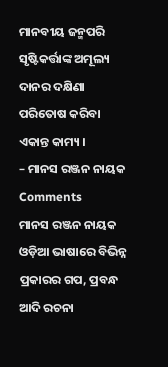ମାନବୀୟ ଜନ୍ମପରି ସୃଷ୍ଟିକର୍ତ୍ତାଙ୍କ ଅମୂଲ୍ୟ ଦାନର ଦକ୍ଷିଣା ପରିତୋଷ କରିବା ଏକାନ୍ତ କାମ୍ୟ ।
– ମାନସ ରଞ୍ଜନ ନାୟକ
Comments
ମାନସ ରଞ୍ଜନ ନାୟକ ଓଡ଼ିଆ ଭାଷାରେ ବିଭିନ୍ନ ପ୍ରକାରର ଗପ, ପ୍ରବନ୍ଧ ଆଦି ରଚନା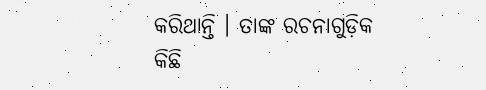କରିଥାନ୍ତି । ତାଙ୍କ ରଚନାଗୁଡ଼ିକ କିଛି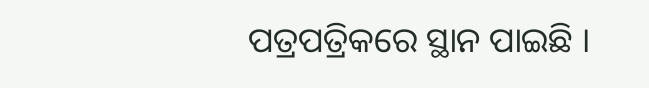ପତ୍ରପତ୍ରିକରେ ସ୍ଥାନ ପାଇଛି ।